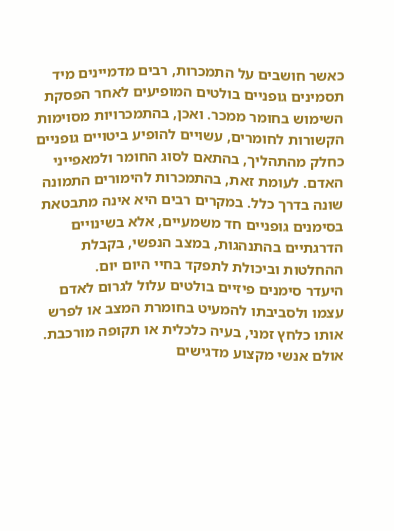כאשר חושבים על התמכרות, רבים מדמיינים מיד תסמינים גופניים בולטים המופיעים לאחר הפסקת השימוש בחומר ממכר. ואכן, בהתמכרויות מסוימות הקשורות לחומרים, עשויים להופיע ביטויים גופניים כחלק מהתהליך, בהתאם לסוג החומר ולמאפייני האדם. לעומת זאת, בהתמכרות להימורים התמונה שונה בדרך כלל. במקרים רבים היא אינה מתבטאת בסימנים גופניים חד משמעיים, אלא בשינויים הדרגתיים בהתנהגות, במצב הנפשי, בקבלת ההחלטות וביכולת לתפקד בחיי היום יום.
היעדר סימנים פיזיים בולטים עלול לגרום לאדם עצמו ולסביבתו להמעיט בחומרת המצב או לפרש אותו כלחץ זמני, בעיה כלכלית או תקופה מורכבת. אולם אנשי מקצוע מדגישים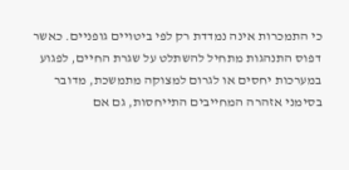כי התמכרות אינה נמדדת רק לפי ביטויים גופניים. כאשר דפוס התנהגות מתחיל להשתלט על שגרת החיים, לפגוע במערכות יחסים או לגרום למצוקה מתמשכת, מדובר בסימני אזהרה המחייבים התייחסות, גם אם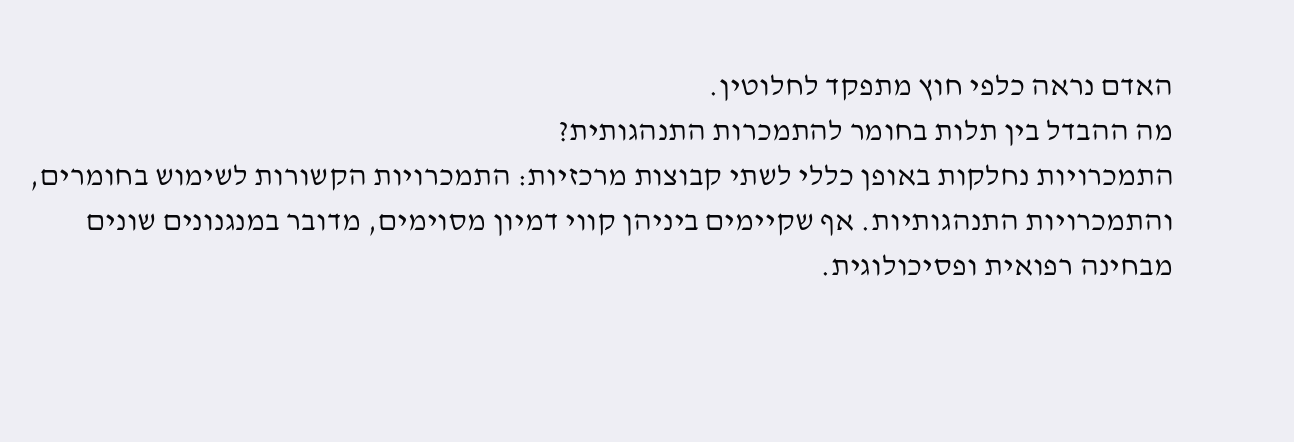האדם נראה כלפי חוץ מתפקד לחלוטין.
מה ההבדל בין תלות בחומר להתמכרות התנהגותית?
התמכרויות נחלקות באופן כללי לשתי קבוצות מרכזיות: התמכרויות הקשורות לשימוש בחומרים, והתמכרויות התנהגותיות. אף שקיימים ביניהן קווי דמיון מסוימים, מדובר במנגנונים שונים מבחינה רפואית ופסיכולוגית.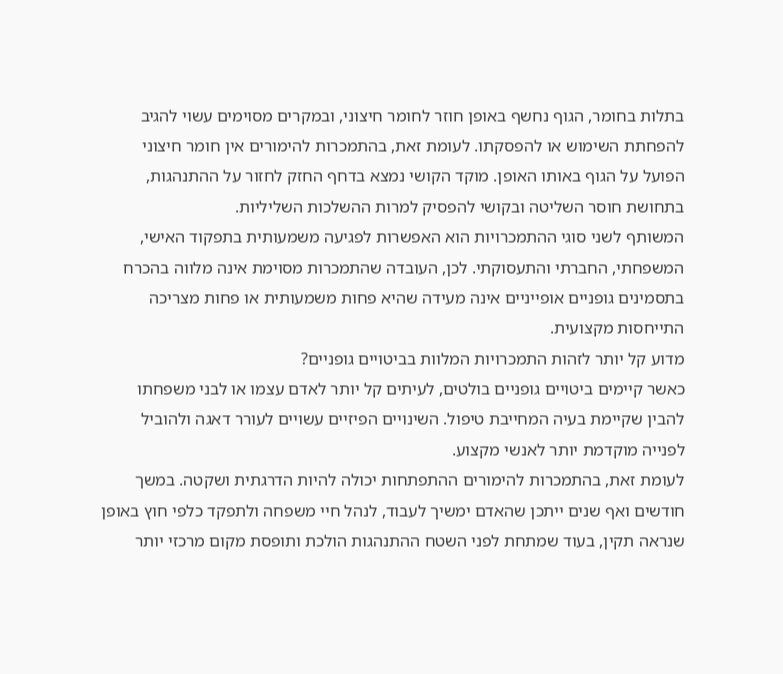בתלות בחומר, הגוף נחשף באופן חוזר לחומר חיצוני, ובמקרים מסוימים עשוי להגיב להפחתת השימוש או להפסקתו. לעומת זאת, בהתמכרות להימורים אין חומר חיצוני הפועל על הגוף באותו האופן. מוקד הקושי נמצא בדחף החזק לחזור על ההתנהגות, בתחושת חוסר השליטה ובקושי להפסיק למרות ההשלכות השליליות.
המשותף לשני סוגי ההתמכרויות הוא האפשרות לפגיעה משמעותית בתפקוד האישי, המשפחתי, החברתי והתעסוקתי. לכן, העובדה שהתמכרות מסוימת אינה מלווה בהכרח בתסמינים גופניים אופייניים אינה מעידה שהיא פחות משמעותית או פחות מצריכה התייחסות מקצועית.
מדוע קל יותר לזהות התמכרויות המלוות בביטויים גופניים?
כאשר קיימים ביטויים גופניים בולטים, לעיתים קל יותר לאדם עצמו או לבני משפחתו להבין שקיימת בעיה המחייבת טיפול. השינויים הפיזיים עשויים לעורר דאגה ולהוביל לפנייה מוקדמת יותר לאנשי מקצוע.
לעומת זאת, בהתמכרות להימורים ההתפתחות יכולה להיות הדרגתית ושקטה. במשך חודשים ואף שנים ייתכן שהאדם ימשיך לעבוד, לנהל חיי משפחה ולתפקד כלפי חוץ באופן שנראה תקין, בעוד שמתחת לפני השטח ההתנהגות הולכת ותופסת מקום מרכזי יותר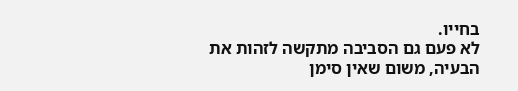בחייו.
לא פעם גם הסביבה מתקשה לזהות את הבעיה, משום שאין סימן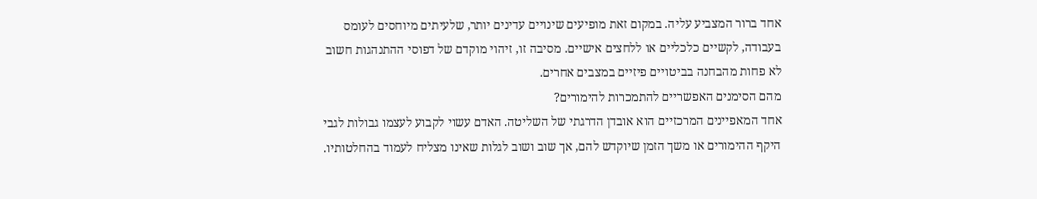אחד ברור המצביע עליה. במקום זאת מופיעים שינויים עדינים יותר, שלעיתים מיוחסים לעומס בעבודה, לקשיים כלכליים או ללחצים אישיים. מסיבה זו, זיהוי מוקדם של דפוסי ההתנהגות חשוב לא פחות מהבחנה בביטויים פיזיים במצבים אחרים.
מהם הסימנים האפשריים להתמכרות להימורים?
אחד המאפיינים המרכזיים הוא אובדן הדרגתי של השליטה. האדם עשוי לקבוע לעצמו גבולות לגבי היקף ההימורים או משך הזמן שיוקדש להם, אך שוב ושוב לגלות שאינו מצליח לעמוד בהחלטותיו.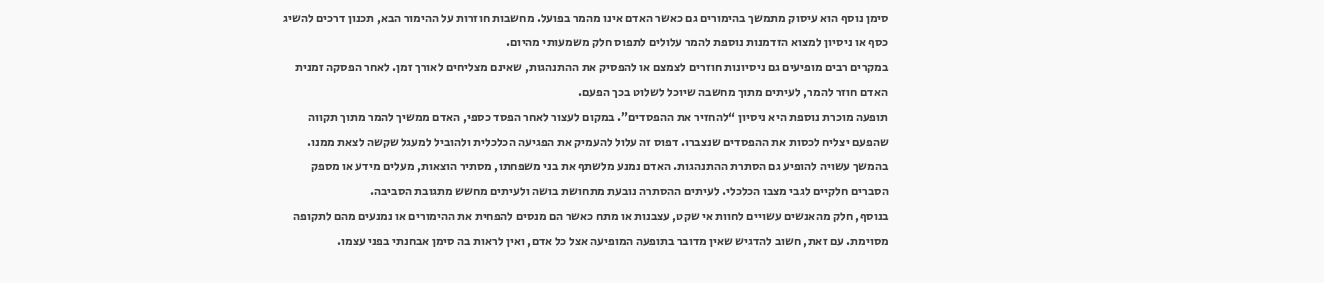סימן נוסף הוא עיסוק מתמשך בהימורים גם כאשר האדם אינו מהמר בפועל. מחשבות חוזרות על ההימור הבא, תכנון דרכים להשיג כסף או ניסיון למצוא הזדמנות נוספת להמר עלולים לתפוס חלק משמעותי מהיום.
במקרים רבים מופיעים גם ניסיונות חוזרים לצמצם או להפסיק את ההתנהגות, שאינם מצליחים לאורך זמן. לאחר הפסקה זמנית האדם חוזר להמר, לעיתים מתוך מחשבה שיוכל לשלוט בכך הפעם.
תופעה מוכרת נוספת היא ניסיון “להחזיר את ההפסדים”. במקום לעצור לאחר הפסד כספי, האדם ממשיך להמר מתוך תקווה שהפעם יצליח לכסות את ההפסדים שנצברו. דפוס זה עלול להעמיק את הפגיעה הכלכלית ולהוביל למעגל שקשה לצאת ממנו.
בהמשך עשויה להופיע גם הסתרת ההתנהגות. האדם נמנע מלשתף את בני משפחתו, מסתיר הוצאות, מעלים מידע או מספק הסברים חלקיים לגבי מצבו הכלכלי. לעיתים ההסתרה נובעת מתחושת בושה ולעיתים מחשש מתגובת הסביבה.
בנוסף, חלק מהאנשים עשויים לחוות אי שקט, עצבנות או מתח כאשר הם מנסים להפחית את ההימורים או נמנעים מהם לתקופה מסוימת. עם זאת, חשוב להדגיש שאין מדובר בתופעה המופיעה אצל כל אדם, ואין לראות בה סימן אבחנתי בפני עצמו.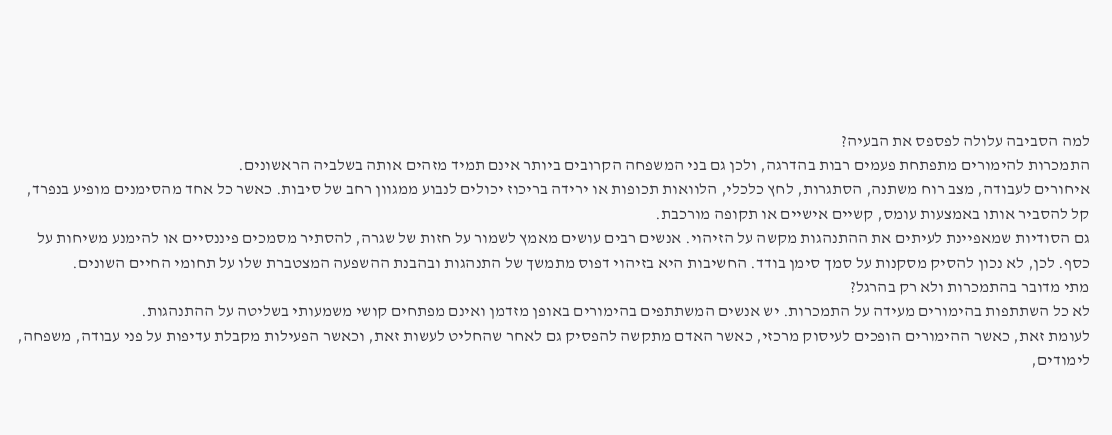למה הסביבה עלולה לפספס את הבעיה?
התמכרות להימורים מתפתחת פעמים רבות בהדרגה, ולכן גם בני המשפחה הקרובים ביותר אינם תמיד מזהים אותה בשלביה הראשונים.
איחורים לעבודה, מצב רוח משתנה, הסתגרות, לחץ כלכלי, הלוואות תכופות או ירידה בריכוז יכולים לנבוע ממגוון רחב של סיבות. כאשר כל אחד מהסימנים מופיע בנפרד, קל להסביר אותו באמצעות עומס, קשיים אישיים או תקופה מורכבת.
גם הסודיות שמאפיינת לעיתים את ההתנהגות מקשה על הזיהוי. אנשים רבים עושים מאמץ לשמור על חזות של שגרה, להסתיר מסמכים פיננסיים או להימנע משיחות על כסף. לכן, לא נכון להסיק מסקנות על סמך סימן בודד. החשיבות היא בזיהוי דפוס מתמשך של התנהגות ובהבנת ההשפעה המצטברת שלו על תחומי החיים השונים.
מתי מדובר בהתמכרות ולא רק בהרגל?
לא כל השתתפות בהימורים מעידה על התמכרות. יש אנשים המשתתפים בהימורים באופן מזדמן ואינם מפתחים קושי משמעותי בשליטה על ההתנהגות.
לעומת זאת, כאשר ההימורים הופכים לעיסוק מרכזי, כאשר האדם מתקשה להפסיק גם לאחר שהחליט לעשות זאת, וכאשר הפעילות מקבלת עדיפות על פני עבודה, משפחה, לימודים,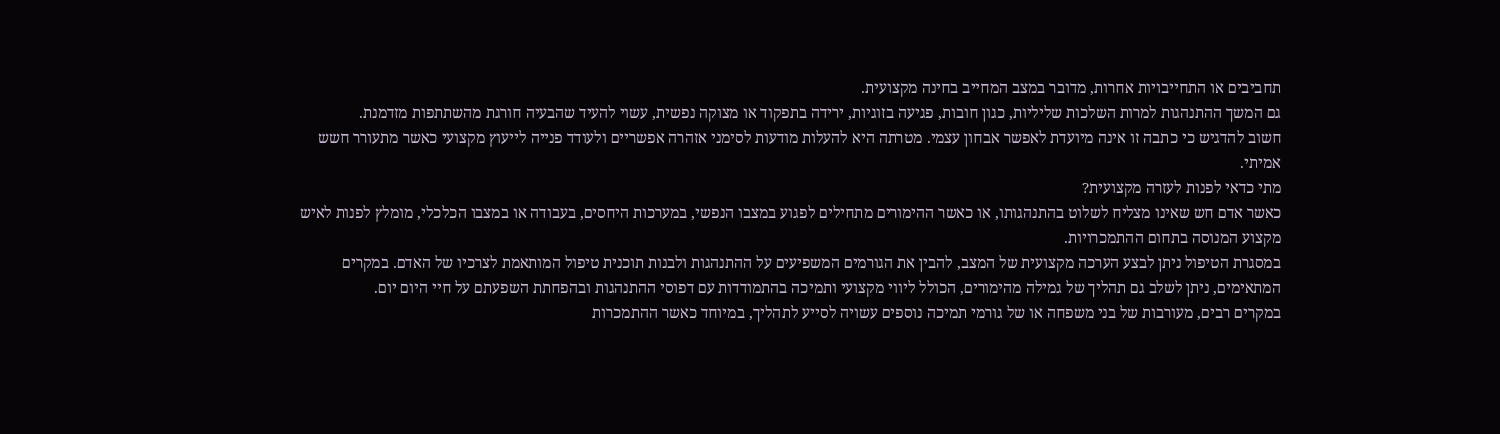תחביבים או התחייבויות אחרות, מדובר במצב המחייב בחינה מקצועית.
גם המשך ההתנהגות למרות השלכות שליליות, כגון חובות, פגיעה בזוגיות, ירידה בתפקוד או מצוקה נפשית, עשוי להעיד שהבעיה חורגת מהשתתפות מזדמנת.
חשוב להדגיש כי כתבה זו אינה מיועדת לאפשר אבחון עצמי. מטרתה היא להעלות מודעות לסימני אזהרה אפשריים ולעודד פנייה לייעוץ מקצועי כאשר מתעורר חשש אמיתי.
מתי כדאי לפנות לעזרה מקצועית?
כאשר אדם חש שאינו מצליח לשלוט בהתנהגותו, או כאשר ההימורים מתחילים לפגוע במצבו הנפשי, במערכות היחסים, בעבודה או במצבו הכלכלי, מומלץ לפנות לאיש מקצוע המנוסה בתחום ההתמכרויות.
במסגרת הטיפול ניתן לבצע הערכה מקצועית של המצב, להבין את הגורמים המשפיעים על ההתנהגות ולבנות תוכנית טיפול המותאמת לצרכיו של האדם. במקרים המתאימים, ניתן לשלב גם תהליך של גמילה מהימורים, הכולל ליווי מקצועי ותמיכה בהתמודדות עם דפוסי ההתנהגות ובהפחתת השפעתם על חיי היום יום.
במקרים רבים, מעורבות של בני משפחה או של גורמי תמיכה נוספים עשויה לסייע לתהליך, במיוחד כאשר ההתמכרות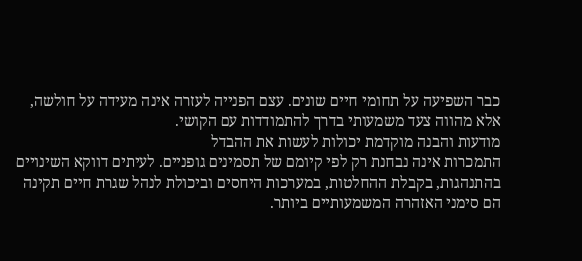כבר השפיעה על תחומי חיים שונים. עצם הפנייה לעזרה אינה מעידה על חולשה, אלא מהווה צעד משמעותי בדרך להתמודדות עם הקושי.
מודעות והבנה מוקדמת יכולות לעשות את ההבדל
התמכרות אינה נבחנת רק לפי קיומם של תסמינים גופניים. לעיתים דווקא השינויים בהתנהגות, בקבלת ההחלטות, במערכות היחסים וביכולת לנהל שגרת חיים תקינה הם סימני האזהרה המשמעותיים ביותר.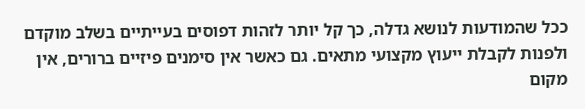ככל שהמודעות לנושא גדלה, כך קל יותר לזהות דפוסים בעייתיים בשלב מוקדם ולפנות לקבלת ייעוץ מקצועי מתאים. גם כאשר אין סימנים פיזיים ברורים, אין מקום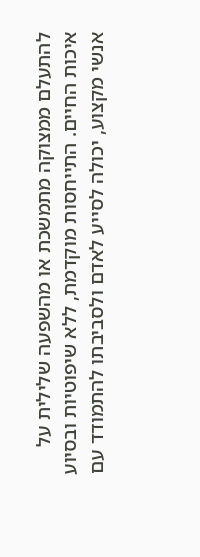להתעלם ממצוקה מתמשכת או מהשפעה שלילית על איכות החיים. התייחסות מוקדמת, ללא שיפוטיות ובסיוע אנשי מקצוע, יכולה לסייע לאדם ולסביבתו להתמודד עם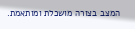המצב בצורה מושכלת ומותאמת.